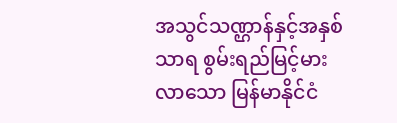အသွင်သဏ္ဌာန်နှင့်အနှစ်သာရ စွမ်းရည်မြင့်မားလာသော မြန်မာနိုင်ငံ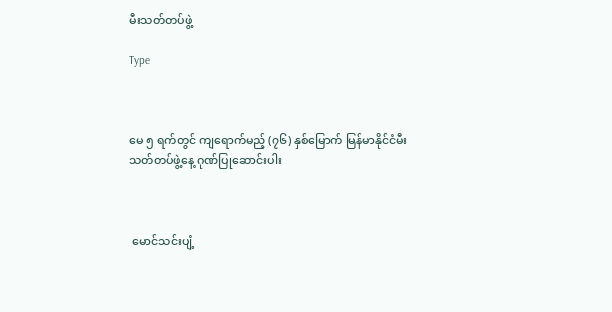မီးသတ်တပ်ဖွဲ့

Type



မေ ၅ ရက်တွင် ကျ‌ရောက်မည့် (၇၆) နှစ်မြောက် မြန်မာနိုင်ငံမီးသတ်တပ်ဖွဲ့နေ့ ဂုဏ်ပြုဆောင်းပါး



 မောင်သင်းပျံ့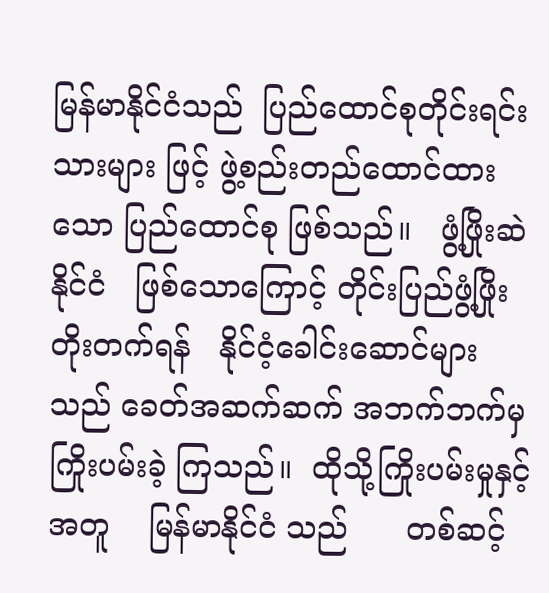မြန်မာနိုင်ငံသည်  ပြည်ထောင်စုတိုင်းရင်းသားများ ဖြင့် ဖွဲ့စည်းတည်ထောင်ထားသော ပြည်ထောင်စု ဖြစ်သည်။   ဖွံ့ဖြိုးဆဲနိုင်ငံ   ဖြစ်သောကြောင့် တိုင်းပြည်ဖွံ့ဖြိုးတိုးတက်ရန်   နိုင်ငံ့ခေါင်းဆောင်များ သည် ခေတ်အဆက်ဆက် အဘက်ဘက်မှ ကြိုးပမ်းခဲ့ ကြသည်။  ထိုသို့ကြိုးပမ်းမှုနှင့်အတူ    မြန်မာနိုင်ငံ သည်      တစ်ဆင့်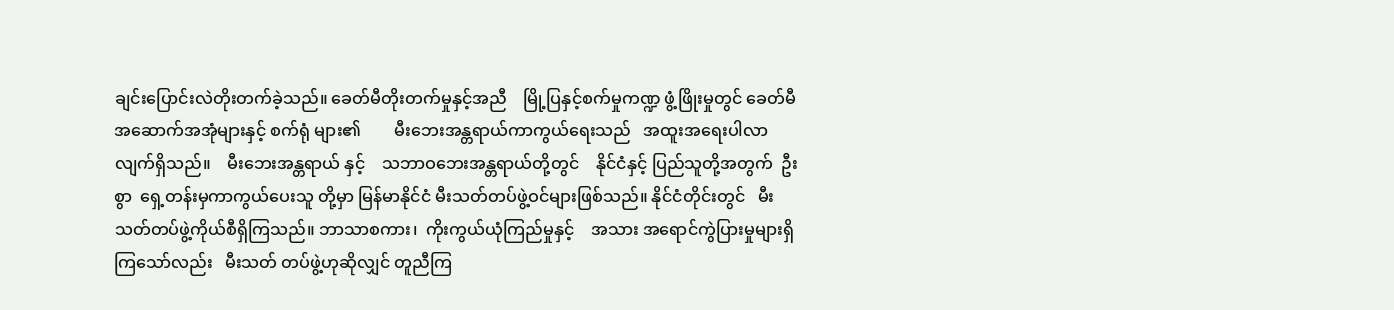ချင်းပြောင်းလဲတိုးတက်ခဲ့သည်။ ခေတ်မီတိုးတက်မှုနှင့်အညီ    မြို့ပြနှင့်စက်မှုကဏ္ဍ ဖွံ့ဖြိုးမှုတွင် ခေတ်မီအဆောက်အအုံများနှင့် စက်ရုံ များ၏        မီးဘေးအန္တရာယ်ကာကွယ်ရေးသည်   အထူးအရေးပါလာလျက်ရှိသည်။    မီးဘေးအန္တရာယ် နှင့်    သဘာဝဘေးအန္တရာယ်တို့တွင်    နိုင်ငံနှင့် ပြည်သူတို့အတွက်  ဦးစွာ  ရှေ့တန်းမှကာကွယ်ပေးသူ တို့မှာ မြန်မာနိုင်ငံ မီးသတ်တပ်ဖွဲ့ဝင်များဖြစ်သည်။ နိုင်ငံတိုင်းတွင်   မီးသတ်တပ်ဖွဲ့ကိုယ်စီရှိကြသည်။ ဘာသာစကား၊  ကိုးကွယ်ယုံကြည်မှုနှင့်    အသား အရောင်ကွဲပြားမှုများရှိကြသော်လည်း   မီးသတ် တပ်ဖွဲ့ဟုဆိုလျှင် တူညီကြ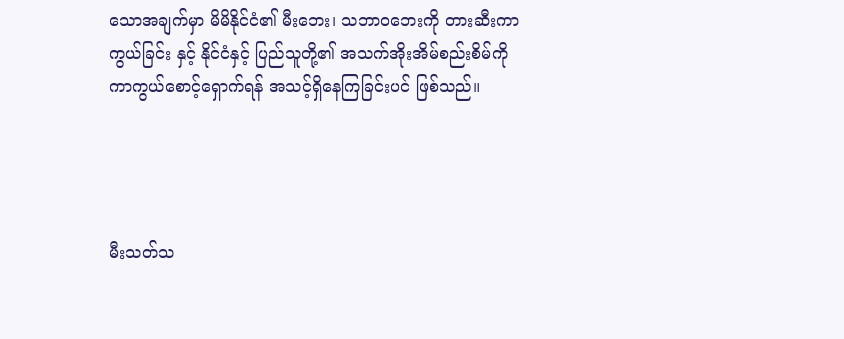သောအချက်မှာ မိမိနိုင်ငံ၏ မီးဘေး၊ သဘာဝဘေးကို တားဆီးကာကွယ်ခြင်း နှင့် နိုင်ငံနှင့် ပြည်သူတို့၏ အသက်အိုးအိမ်စည်းစိမ်ကို ကာကွယ်စောင့်ရှောက်ရန် အသင့်ရှိနေကြခြင်းပင် ဖြစ်သည်။




မီးသတ်သ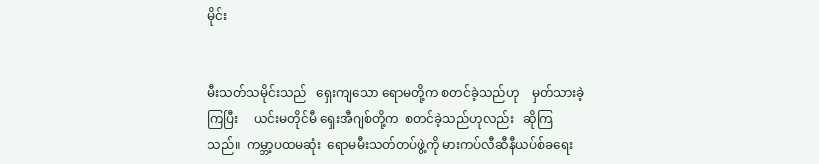မိုင်း


မီးသတ်သမိုင်းသည်   ရှေးကျသော ရောမတို့က စတင်ခဲ့သည်ဟု    မှတ်သားခဲ့ကြပြီး     ယင်းမတိုင်မီ ရှေးအီဂျစ်တို့က  စတင်ခဲ့သည်ဟုလည်း   ဆိုကြ သည်။  ကမ္ဘာ့ပထမဆုံး  ရောမမီးသတ်တပ်ဖွဲ့ကို မားကပ်လီဆီနီယပ်စ်ခရေး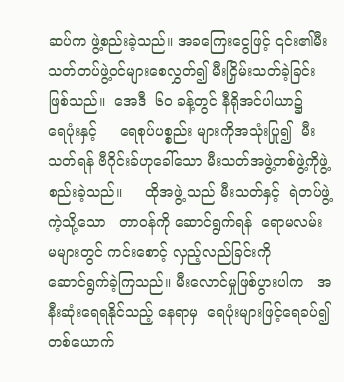ဆပ်က ဖွဲ့စည်းခဲ့သည်။ အခကြေးငွေဖြင့် ၎င်း၏မီးသတ်တပ်ဖွဲ့ဝင်များစေလွှတ်၍ မီးငြှိမ်းသတ်ခဲ့ခြင်းဖြစ်သည်။  အေဒီ  ၆၀ ခန့်တွင် နီရိုအင်ပါယာ၌    ရေပုံးနှင့်     ရေစုပ်ပစ္စည်း များကိုအသုံးပြု၍  မီးသတ်ရန် ဗီဂိုင်းခ်ဟုခေါ်သော မီးသတ်အဖွဲ့တစ်ဖွဲ့ကိုဖွဲ့စည်းခဲ့သည်။     ထိုအဖွဲ့ သည် မီးသတ်နှင့်  ရဲတပ်ဖွဲ့ကဲ့သို့သော   တာဝန်ကို ဆောင်ရွက်ရန်  ရောမလမ်းမများတွင် ကင်းစောင့် လှည့်လည်ခြင်းကို     ဆောင်ရွက်ခဲ့ကြသည်။ မီးလောင်မှုဖြစ်ပွားပါက   အနီးဆုံးရေရနိုင်သည့် နေရာမှ  ရေပုံးများဖြင့်ရေခပ်၍ တစ်ယောက်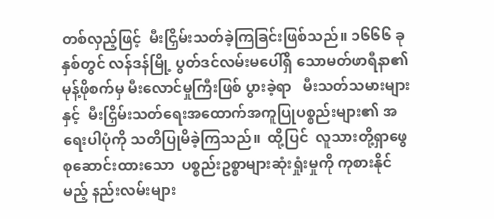တစ်လှည့်ဖြင့်  မီးငြှိမ်းသတ်ခဲ့ကြခြင်းဖြစ်သည်။ ၁၆၆၆ ခုနှစ်တွင် လန်ဒန်မြို့ ပွတ်ဒင်လမ်းမပေါ်ရှိ သောမတ်ဖာရီနာ၏ မုန့်ဖိုစက်မှ မီးလောင်မှုကြီးဖြစ် ပွားခဲ့ရာ   မီးသတ်သမားများနှင့်  မီးငြှိမ်းသတ်ရေးအထောက်အကူပြုပစ္စည်းများ၏ အရေးပါပုံကို သတိပြုမိခဲ့ကြသည်။  ထို့ပြင်  လူသားတို့ရှာဖွေ စုဆောင်းထားသော  ပစ္စည်းဥစ္စာများဆုံးရှုံးမှုကို ကုစားနိုင်မည့် နည်းလမ်းများ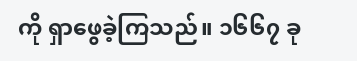ကို ရှာဖွေခဲ့ကြသည်။ ၁၆၆၇ ခု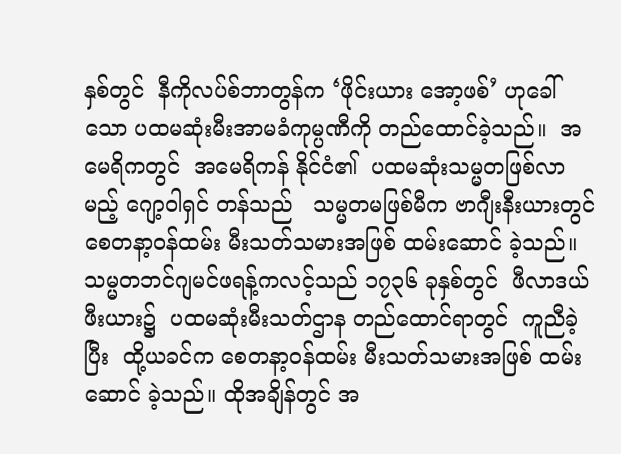နှစ်တွင်  နီကိုလပ်စ်ဘာတွန်က ‘ဖိုင်းယား အော့ဖစ်’ ဟုခေါ် သော ပထမဆုံးမီးအာမခံကုမ္ပဏီကို တည်ထောင်ခဲ့သည်။  အမေရိကတွင်  အမေရိကန် နိုင်ငံ၏  ပထမဆုံးသမ္မတဖြစ်လာမည့် ဂျော့ဝါရှင် တန်သည်   သမ္မတမဖြစ်မီက ဗာဂျီးနီးယားတွင် စေတနာ့ဝန်ထမ်း မီးသတ်သမားအဖြစ် ထမ်းဆောင် ခဲ့သည်။ သမ္မတဘင်ဂျမင်ဖရန့်ကလင့်သည် ၁၇၃၆ ခုနှစ်တွင်  ဖီလာဒယ်ဖီးယား၌  ပထမဆုံးမီးသတ်ဌာန တည်ထောင်ရာတွင်  ကူညီခဲ့ပြီး  ထို့ယခင်က စေတနာ့ဝန်ထမ်း မီးသတ်သမားအဖြစ် ထမ်းဆောင် ခဲ့သည်။ ထိုအချိန်တွင် အ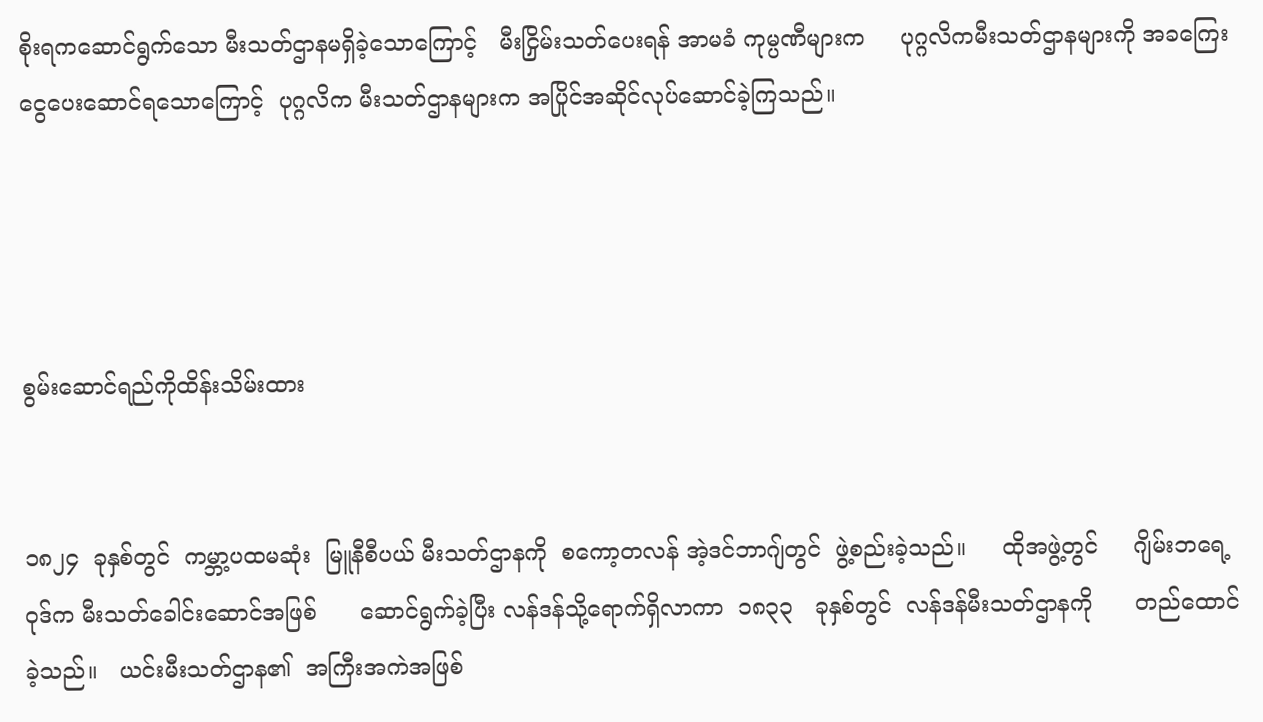စိုးရကဆောင်ရွက်သော မီးသတ်ဌာနမရှိခဲ့သောကြောင့်   မီးငြှိမ်းသတ်ပေးရန် အာမခံ ကုမ္ပဏီများက     ပုဂ္ဂလိကမီးသတ်ဌာနများကို အခကြေးငွေပေးဆောင်ရသောကြောင့်  ပုဂ္ဂလိက မီးသတ်ဌာနများက အပြိုင်အဆိုင်လုပ်ဆောင်ခဲ့ကြသည်။




စွမ်းဆောင်ရည်ကိုထိန်းသိမ်းထား


၁၈၂၄  ခုနှစ်တွင်  ကမ္ဘာ့ပထမဆုံး  မြူနီစီပယ် မီးသတ်ဌာနကို  စကော့တလန် အဲ့ဒင်ဘာဂျ်တွင်  ဖွဲ့စည်းခဲ့သည်။     ထိုအဖွဲ့တွင်     ဂျိမ်းဘရေ့ဝုဒ်က မီးသတ်ခေါင်းဆောင်အဖြစ်      ဆောင်ရွက်ခဲ့ပြီး လန်ဒန်သို့ရောက်ရှိလာကာ  ၁၈၃၃   ခုနှစ်တွင်  လန်ဒန်မီးသတ်ဌာနကို      တည်ထောင်ခဲ့သည်။   ယင်းမီးသတ်ဌာန၏  အကြီးအကဲအဖြစ်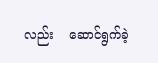လည်း    ဆောင်ရွက်ခဲ့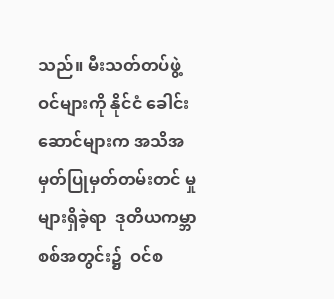သည်။ မီးသတ်တပ်ဖွဲ့ဝင်များကို နိုင်ငံ ခေါင်းဆောင်များက အသိအမှတ်ပြုမှတ်တမ်းတင် မှုများရှိခဲ့ရာ  ဒုတိယကမ္ဘာစစ်အတွင်း၌  ဝင်စ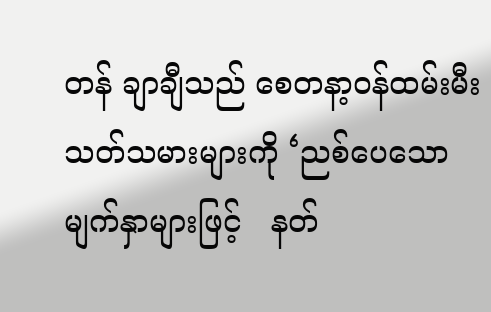တန် ချာချီသည် စေတနာ့ဝန်ထမ်းမီးသတ်သမားများကို ‘ညစ်ပေသောမျက်နှာများဖြင့်   နတ်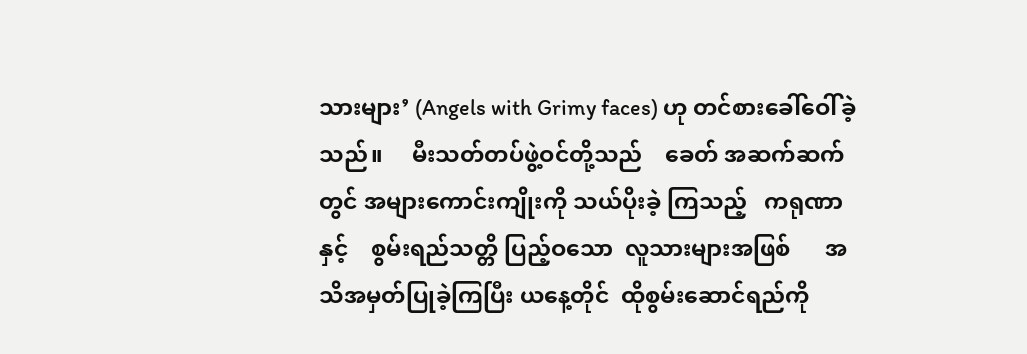သားများ’ (Angels with Grimy faces) ဟု တင်စားခေါ်ဝေါ်ခဲ့ သည်။     မီးသတ်တပ်ဖွဲ့ဝင်တို့သည်    ခေတ် အဆက်ဆက်တွင် အများကောင်းကျိုးကို သယ်ပိုးခဲ့ ကြသည့်   ကရုဏာနှင့်    စွမ်းရည်သတ္တိ ပြည့်ဝသော  လူသားများအဖြစ်      အသိအမှတ်ပြုခဲ့ကြပြီး ယနေ့တိုင်  ထိုစွမ်းဆောင်ရည်ကို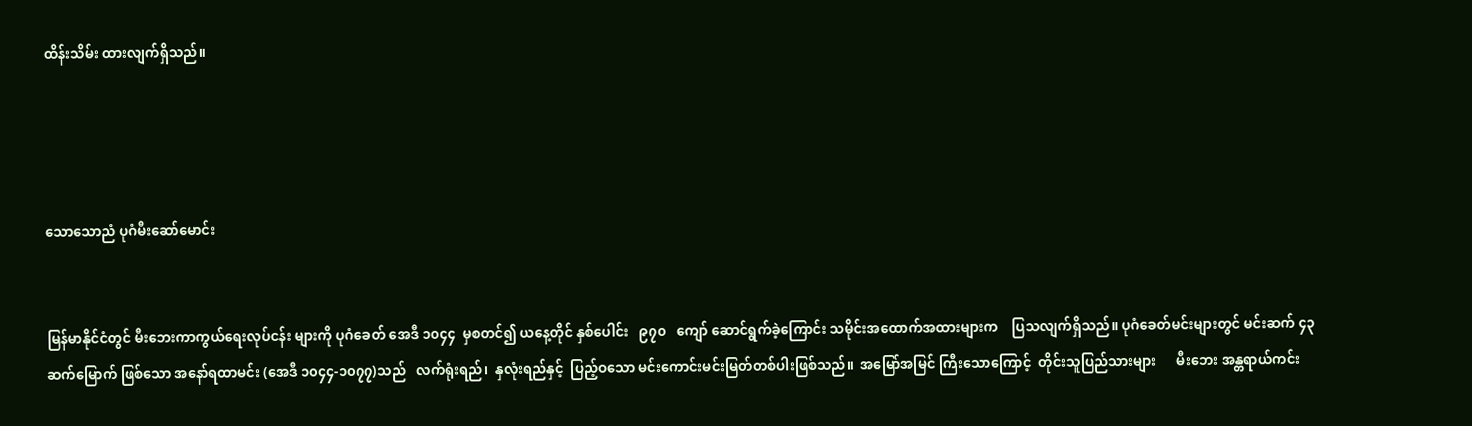ထိန်းသိမ်း ထားလျက်ရှိသည်။




သောသောညံ ပုဂံမီးဆော်မောင်း


မြန်မာနိုင်ငံတွင် မီးဘေးကာကွယ်ရေးလုပ်ငန်း များကို ပုဂံခေတ် အေဒီ ၁၀၄၄  မှစတင်၍ ယနေ့တိုင် နှစ်ပေါင်း   ၉၇၀   ကျော် ဆောင်ရွက်ခဲ့ကြောင်း သမိုင်းအထောက်အထားများက    ပြသလျက်ရှိသည်။ ပုဂံခေတ်မင်းများတွင် မင်းဆက် ၄၃ ဆက်မြောက် ဖြစ်သော အနော်ရထာမင်း (အေဒီ ၁၀၄၄-၁၀၇၇)သည်   လက်ရုံးရည်၊  နှလုံးရည်နှင့်  ပြည့်ဝသော မင်းကောင်းမင်းမြတ်တစ်ပါးဖြစ်သည်။  အမြော်အမြင် ကြီးသောကြောင့်  တိုင်းသူပြည်သားများ      မီးဘေး အန္တရာယ်ကင်း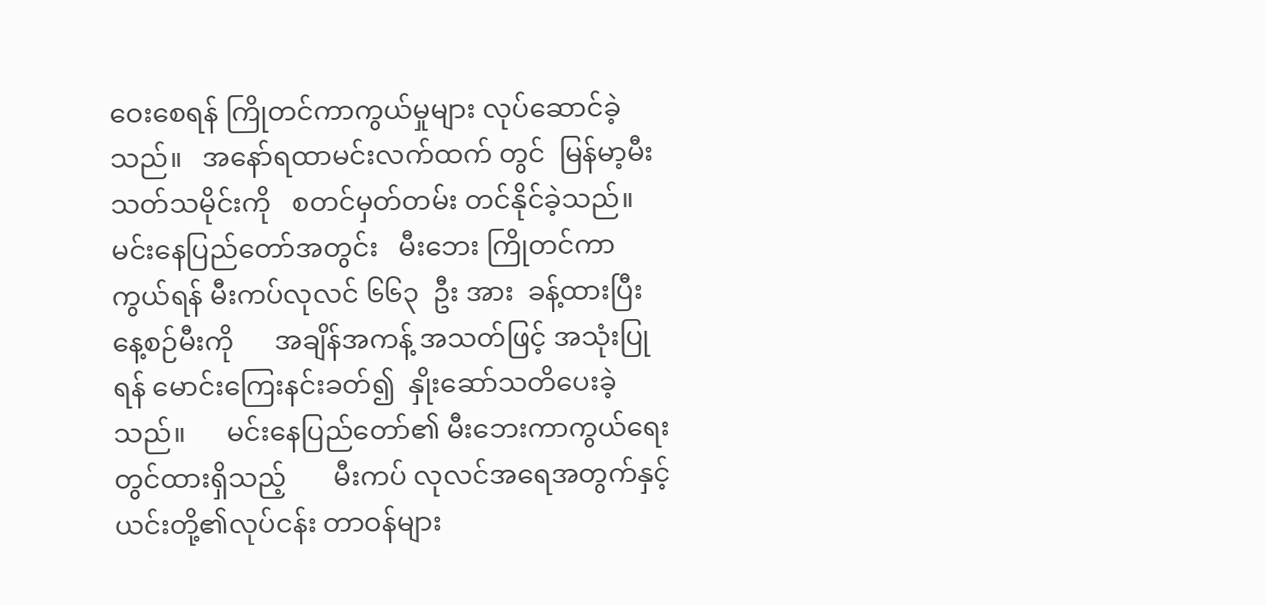ဝေးစေရန် ကြိုတင်ကာကွယ်မှုများ လုပ်ဆောင်ခဲ့သည်။   အနော်ရထာမင်းလက်ထက် တွင်  မြန်မာ့မီးသတ်သမိုင်းကို   စတင်မှတ်တမ်း တင်နိုင်ခဲ့သည်။  မင်းနေပြည်တော်အတွင်း   မီးဘေး ကြိုတင်ကာကွယ်ရန် မီးကပ်လုလင် ၆၆၃  ဦး အား  ခန့်ထားပြီး      နေ့စဉ်မီးကို      အချိန်အကန့် အသတ်ဖြင့် အသုံးပြုရန် မောင်းကြေးနင်းခတ်၍  နှိုးဆော်သတိပေးခဲ့သည်။      မင်းနေပြည်တော်၏ မီးဘေးကာကွယ်ရေးတွင်ထားရှိသည့်       မီးကပ် လုလင်အရေအတွက်နှင့်       ယင်းတို့၏လုပ်ငန်း တာဝန်များ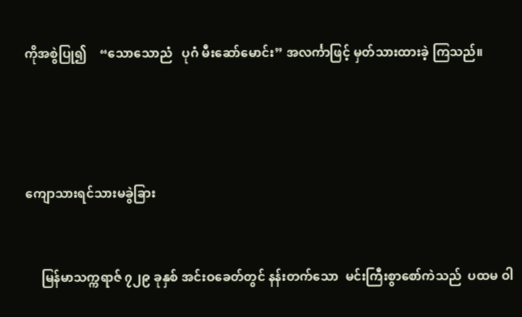ကိုအစွဲပြု၍    “သောသောညံ   ပုဂံ မီးဆော်မောင်း” အလင်္ကာဖြင့် မှတ်သားထားခဲ့ ကြသည်။




ကျောသားရင်သားမခွဲခြား


     မြန်မာသက္ကရာဇ် ၇၂၉ ခုနှစ် အင်းဝခေတ်တွင် နန်းတက်သော  မင်းကြီးစွာစော်ကဲသည်  ပထမ ဝါ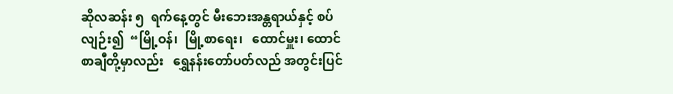ဆိုလဆန်း ၅  ရက်နေ့တွင် မီးဘေးအန္တရာယ်နှင့် စပ်လျဉ်း၍  “မြို့ဝန်၊  မြို့စာရေး၊   ထောင်မှူး၊ ထောင်စာချီတို့မှာလည်း   ရွှေနန်းတော်ပတ်လည် အတွင်းပြင်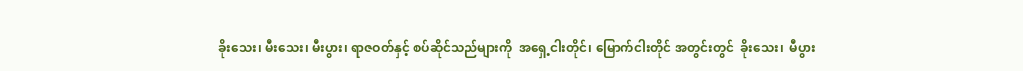ခိုးသေး၊ မီးသေး၊ မီးပွား၊ ရာဇဝတ်နှင့် စပ်ဆိုင်သည်များကို  အရှေ့ငါးတိုင်၊ မြောက်ငါးတိုင် အတွင်းတွင်  ခိုးသေး၊  မီပွား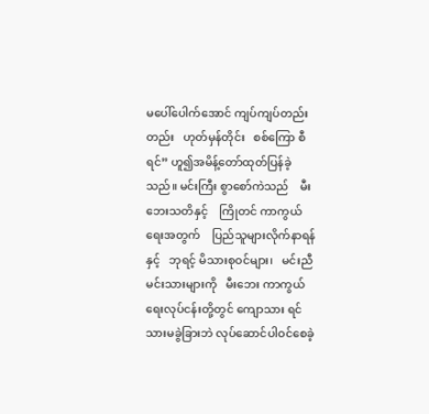မပေါ်ပေါက်အောင် ကျပ်ကျပ်တည်းတည်း   ဟုတ်မှန်တိုင်း   စစ်ကြော စီရင်” ဟူ၍အမိန့်တော်ထုတ်ပြန်ခဲ့သည်။ မင်းကြီး စွာစော်ကဲသည်    မီးဘေးသတိနှင့်    ကြိုတင် ကာကွယ်ရေးအတွက်    ပြည်သူများလိုက်နာရန်နှင့်   ဘုရင့် မိသားစုဝင်များ၊   မင်းညီမင်းသားများကို   မီးဘေး ကာကွယ်ရေးလုပ်ငန်းတို့တွင် ကျောသား ရင်သားမခွဲခြားဘဲ လုပ်ဆောင်ပါဝင်စေခဲ့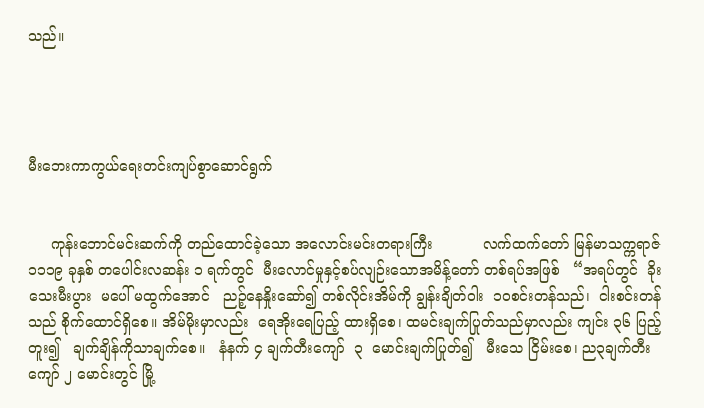သည်။




မီးဘေးကာကွယ်ရေးတင်းကျပ်စွာဆောင်ရွက်


     ကုန်းဘောင်မင်းဆက်ကို တည်ထောင်ခဲ့သော အလောင်းမင်းတရားကြီး           လက်ထက်တော် မြန်မာသက္ကရာဇ်  ၁၁၁၉ ခုနှစ် တပေါင်းလဆန်း ၁ ရက်တွင်  မီးလောင်မှုနှင့်စပ်လျဉ်းသောအမိန့်တော် တစ်ရပ်အဖြစ်   “အရပ်တွင်  ခိုးသေးမီးပွား  မပေါ် မထွက်အောင်   ညဉ့်နေနှိုးဆော်၍ တစ်လိုင်းအိမ်ကို ချွန်းချိတ်ဝါး  ၁၀စင်းတန်သည်၊  ငါးစင်းတန်သည် စိုက်ထောင်ရှိစေ။ အိမ်မိုးမှာလည်း  ရေအိုးရေပြည့် ထားရှိစေ၊ ထမင်းချက်ပြုတ်သည်မှာလည်း ကျင်း ၃၆ ပြည့်တူး၍   ချက်ချိန်ကိုသာချက်စေ။   နံနက် ၄ ချက်တီးကျော်  ၃  မောင်းချက်ပြုတ်၍   မီးသေ ငြိမ်းစေ၊ ည၃ချက်တီးကျော် ၂ မောင်းတွင် မြို့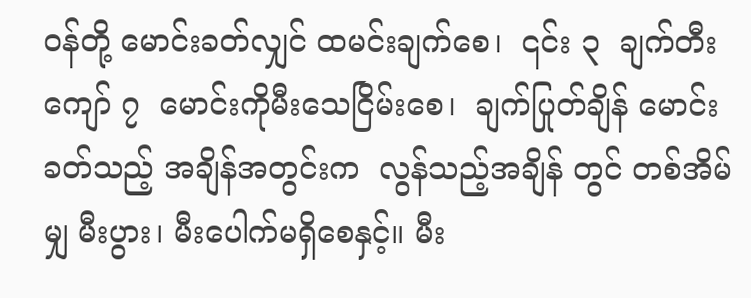ဝန်တို့ မောင်းခတ်လျှင် ထမင်းချက်စေ၊  ၎င်း ၃  ချက်တီး ကျော် ၇  မောင်းကိုမီးသေငြိမ်းစေ၊  ချက်ပြုတ်ချိန် မောင်းခတ်သည့် အချိန်အတွင်းက  လွန်သည့်အချိန် တွင် တစ်အိမ်မျှ မီးပွား၊ မီးပေါက်မရှိစေနှင့်။ မီး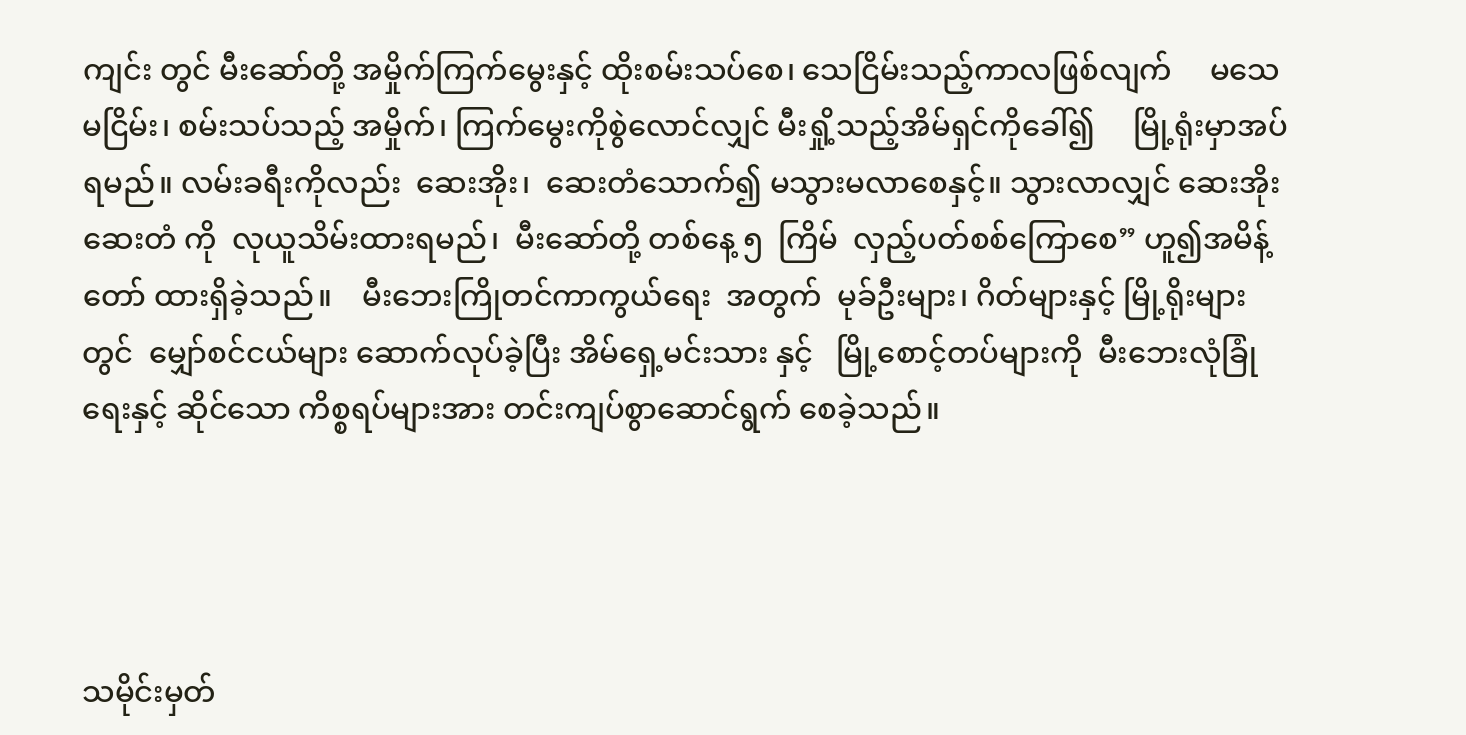ကျင်း တွင် မီးဆော်တို့ အမှိုက်ကြက်မွေးနှင့် ထိုးစမ်းသပ်စေ၊ သေငြိမ်းသည့်ကာလဖြစ်လျက်     မသေမငြိမ်း၊ စမ်းသပ်သည့် အမှိုက်၊ ကြက်မွေးကိုစွဲလောင်လျှင် မီးရှို့သည့်အိမ်ရှင်ကိုခေါ်၍     မြို့ရုံးမှာအပ်ရမည်။ လမ်းခရီးကိုလည်း  ဆေးအိုး၊  ဆေးတံသောက်၍ မသွားမလာစေနှင့်။ သွားလာလျှင် ဆေးအိုးဆေးတံ ကို  လုယူသိမ်းထားရမည်၊  မီးဆော်တို့ တစ်နေ့ ၅  ကြိမ်  လှည့်ပတ်စစ်ကြောစေ” ဟူ၍အမိန့်တော် ထားရှိခဲ့သည်။    မီးဘေးကြိုတင်ကာကွယ်ရေး  အတွက်  မုခ်ဦးများ၊ ဂိတ်များနှင့် မြို့ရိုးများတွင်  မျှော်စင်ငယ်များ ဆောက်လုပ်ခဲ့ပြီး အိမ်ရှေ့မင်းသား နှင့်   မြို့စောင့်တပ်များကို  မီးဘေးလုံခြုံရေးနှင့် ဆိုင်သော ကိစ္စရပ်များအား တင်းကျပ်စွာဆောင်ရွက် စေခဲ့သည်။




သမိုင်းမှတ်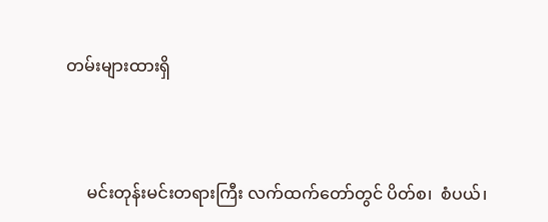တမ်းများထားရှိ



     မင်းတုန်းမင်းတရားကြီး လက်ထက်တော်တွင် ပိတ်စ၊  စံပယ်၊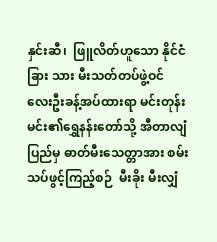နှင်းဆီ၊  ဖြူလိတ်ဟူသော နိုင်ငံခြား သား မီးသတ်တပ်ဖွဲ့ဝင်   လေးဦးခန့်အပ်ထားရာ မင်းတုန်းမင်း၏ရွှေနန်းတော်သို့ အီတာလျံပြည်မှ ဓာတ်မီးသေတ္တာအား စမ်းသပ်ဖွင့်ကြည့်စဉ်  မီးခိုး မီးလျှံ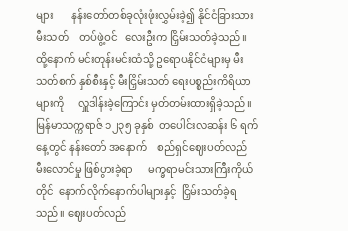များ       နန်းတော်တစ်ခုလုံးဖုံးလွှမ်းခဲ့၍ နိုင်ငံခြားသားမီးသတ်    တပ်ဖွဲ့ဝင်   လေးဦးက ငြှိမ်းသတ်ခဲ့သည်။  ထို့နောက် မင်းတုန်းမင်းထံသို့ ဥရောပနိုင်ငံများမှ မီးသတ်စက် နှစ်စီးနှင့် မီးငြှိမ်းသတ် ရေးပစ္စည်းကိရိယာများကို     လှူဒါန်းခဲ့ကြောင်း မှတ်တမ်းထားရှိခဲ့သည်။ မြန်မာသက္ကရာဇ် ၁၂၃၅ ခုနှစ်  တပေါင်းလဆန်း ၆ ရက်နေ့တွင် နန်းတော် အနောက်    စည်ရှင်ဈေးပတ်လည်        မီးလောင်မှု ဖြစ်ပွားခဲ့ရာ      မက္ခရာမင်းသားကြီးကိုယ်တိုင်  နောက်လိုက်နောက်ပါများနှင့်  ငြှိမ်းသတ်ခဲ့ရသည်။ ဈေးပတ်လည်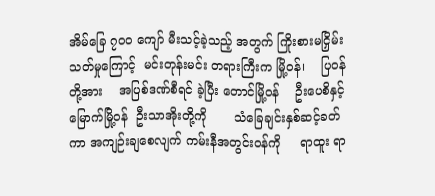အိမ်ခြေ ၇၀၀ ကျော် မီးသင့်ခဲ့သည့် အတွက် ကြိုးစားမငြှိမ်းသတ်မှုကြောင့်  မင်းတုန်းမင်း တရားကြီးက မြို့ဝန်၊    ပြဝန်တို့အား    အပြစ်ဒဏ်စီရင် ခဲ့ပြီး တောင်မြို့ဝန်    ဦးပေစိနှင့်  မြောက်မြို့ဝန်  ဦးသာအိုးတို့ကို       သံခြေချင်းနှစ်ဆင့်ခတ်ကာ အကျဉ်းချစေလျက် ကမ်းနီအတွင်းဝန်ကို     ရာထူး ရာ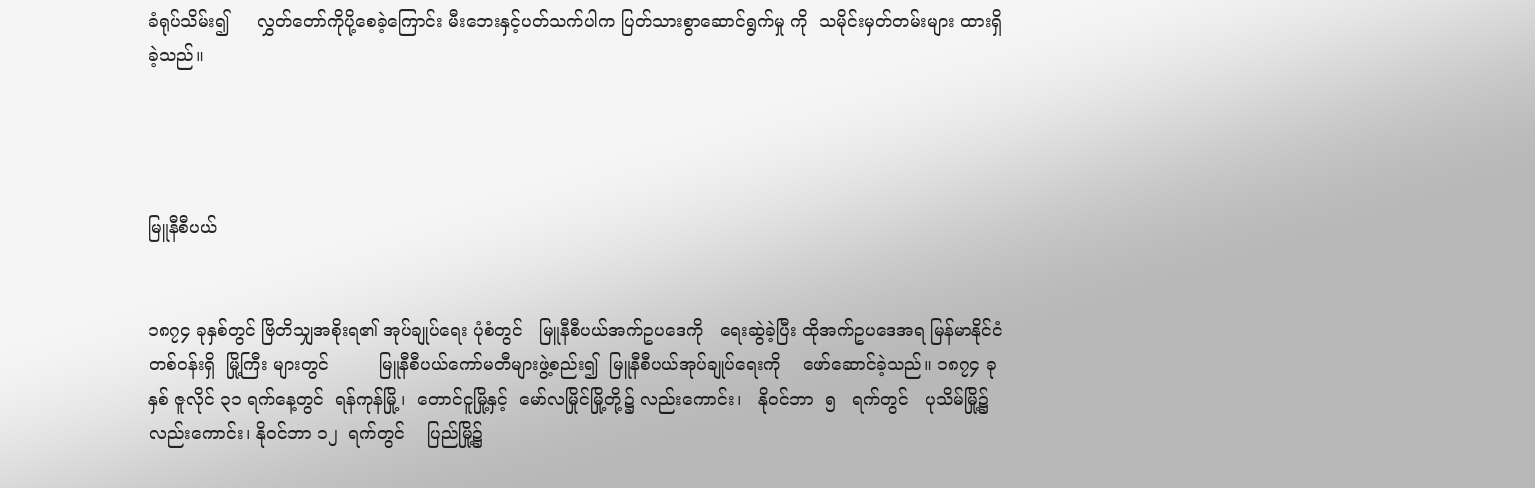ခံရုပ်သိမ်း၍     လွှတ်တော်ကိုပို့စေခဲ့ကြောင်း မီးဘေးနှင့်ပတ်သက်ပါက ပြတ်သားစွာဆောင်ရွက်မှု ကို  သမိုင်းမှတ်တမ်းများ ထားရှိခဲ့သည်။




မြူနီစီပယ်


၁၈၇၄ ခုနှစ်တွင် ဗြိတိသျှအစိုးရ၏ အုပ်ချုပ်ရေး ပုံစံတွင်   မြူနီစီပယ်အက်ဥပဒေကို   ရေးဆွဲခဲ့ပြီး ထိုအက်ဥပဒေအရ မြန်မာနိုင်ငံတစ်ဝန်းရှိ  မြို့ကြီး များတွင်         မြူနီစီပယ်ကော်မတီများဖွဲ့စည်း၍  မြူနီစီပယ်အုပ်ချုပ်ရေးကို    ဖော်ဆောင်ခဲ့သည်။ ၁၈၇၄ ခုနှစ် ဇူလိုင် ၃၁ ရက်နေ့တွင်  ရန်ကုန်မြို့၊  တောင်ငူမြို့နှင့်  မော်လမြိုင်မြို့တို့၌ လည်းကောင်း၊   နိုဝင်ဘာ  ၅   ရက်တွင်   ပုသိမ်မြို့၌ လည်းကောင်း၊ နိုဝင်ဘာ ၁၂  ရက်တွင်    ပြည်မြို့၌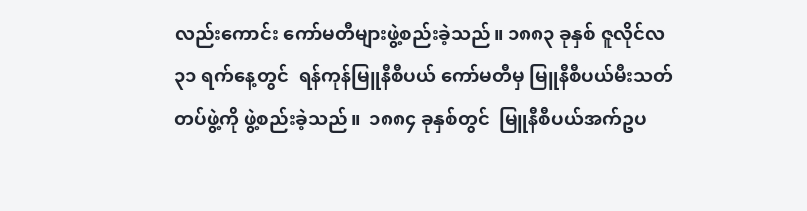လည်းကောင်း ကော်မတီများဖွဲ့စည်းခဲ့သည်။ ၁၈၈၃ ခုနှစ် ဇူလိုင်လ ၃၁ ရက်နေ့တွင်  ရန်ကုန်မြူနီစီပယ် ကော်မတီမှ မြူနီစီပယ်မီးသတ်တပ်ဖွဲ့ကို ဖွဲ့စည်းခဲ့သည်။  ၁၈၈၄ ခုနှစ်တွင်  မြူနီစီပယ်အက်ဥပ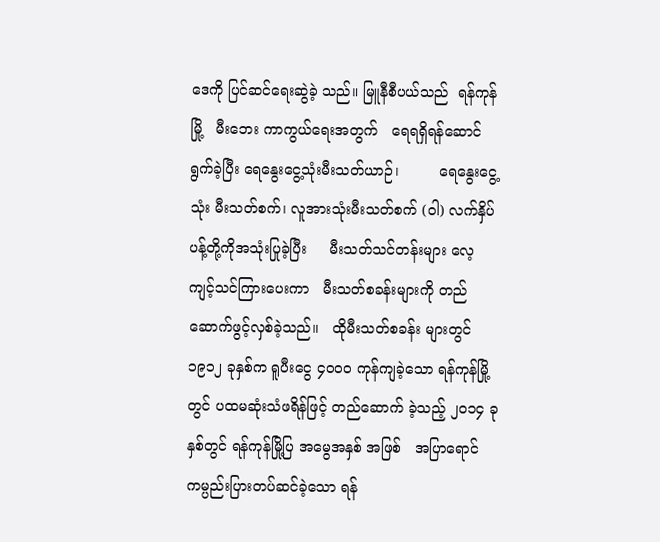ဒေကို ပြင်ဆင်ရေးဆွဲခဲ့ သည်။ မြူနီစီပယ်သည်  ရန်ကုန်မြို့   မီးဘေး ကာကွယ်ရေးအတွက်   ရေရရှိရန်ဆောင်ရွက်ခဲ့ပြီး ရေနွေးငွေ့သုံးမီးသတ်ယာဉ်၊         ရေနွေးငွေ့သုံး မီးသတ်စက်၊ လူအားသုံးမီးသတ်စက် (ဝါ) လက်နှိပ် ပန့်တို့ကိုအသုံးပြုခဲ့ပြီး     မီးသတ်သင်တန်းများ လေ့ကျင့်သင်ကြားပေးကာ   မီးသတ်စခန်းများကို တည်ဆောက်ဖွင့်လှစ်ခဲ့သည်။   ထိုမီးသတ်စခန်း များတွင်  ၁၉၁၂ ခုနှစ်က ရူပီးငွေ ၄၀၀၀ ကုန်ကျခဲ့သော ရန်ကုန်မြို့တွင် ပထမဆုံးသံဖရိန်ဖြင့် တည်ဆောက် ခဲ့သည့် ၂၀၁၄ ခုနှစ်တွင် ရန်ကုန်မြို့ပြ အမွေအနှစ် အဖြစ်   အပြာရောင်ကမ္ပည်းပြားတပ်ဆင်ခဲ့သော ရန်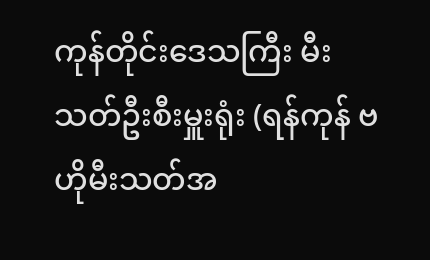ကုန်တိုင်းဒေသကြီး မီးသတ်ဦးစီးမှူးရုံး (ရန်ကုန် ဗဟိုမီးသတ်အ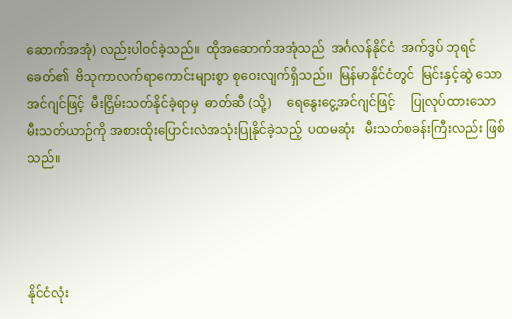ဆောက်အအုံ) လည်းပါဝင်ခဲ့သည်။  ထိုအဆောက်အအုံသည်  အင်္ဂလန်နိုင်ငံ  အက်ဒွပ် ဘုရင်ခေတ်၏  ဗိသုကာလက်ရာကောင်းများစွာ စုဝေးလျက်ရှိသည်၊၊  မြန်မာနိုင်ငံတွင်  မြင်းနှင့်ဆွဲ သောအင်ဂျင်ဖြင့်  မီးငြှိမ်းသတ်နိုင်ခဲ့ရာမှ  ဓာတ်ဆီ (သို့)     ရေနွေးငွေ့အင်ဂျင်ဖြင့်     ပြုလုပ်ထားသော မီးသတ်ယာဉ်ကို အစားထိုးပြောင်းလဲအသုံးပြုနိုင်ခဲ့သည့်  ပထမဆုံး   မီးသတ်စခန်းကြီးလည်း ဖြစ်သည်။




နိုင်ငံလုံး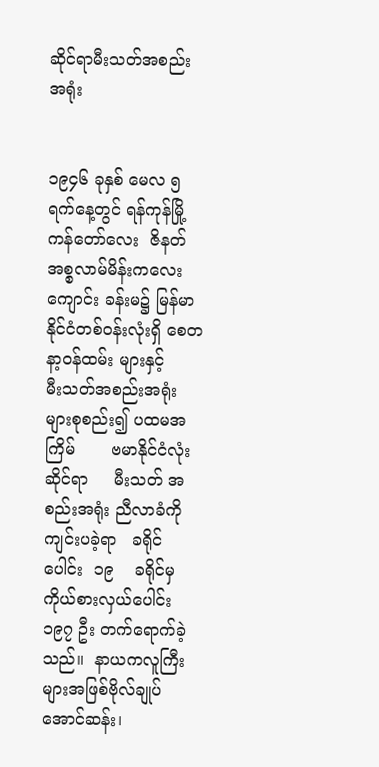ဆိုင်ရာမီးသတ်အစည်းအရုံး


၁၉၄၆ ခုနှစ် မေလ ၅  ရက်နေ့တွင် ရန်ကုန်မြို့ ကန်တော်လေး  ဇိနတ်အစ္စလာမ်မိန်းကလေးကျောင်း ခန်းမ၌ မြန်မာနိုင်ငံတစ်ဝန်းလုံးရှိ စေတနာ့ဝန်ထမ်း များနှင့်     မီးသတ်အစည်းအရုံးများစုစည်း၍ ပထမအကြိမ်       ဗမာနိုင်ငံလုံးဆိုင်ရာ     မီးသတ် အစည်းအရုံး ညီလာခံကိုကျင်းပခဲ့ရာ   ခရိုင်ပေါင်း  ၁၉    ခရိုင်မှ    ကိုယ်စားလှယ်ပေါင်း  ၁၉၇ ဦး တက်ရောက်ခဲ့သည်။  နာယကလူကြီးများအဖြစ်ဗိုလ်ချုပ်အောင်ဆန်း၊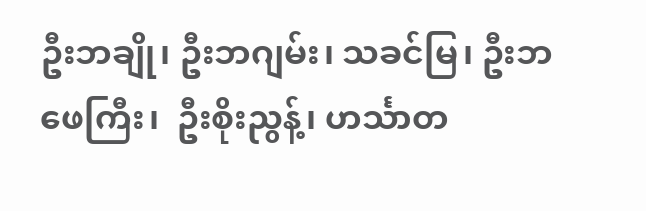ဦးဘချို၊ ဦးဘဂျမ်း၊ သခင်မြ၊ ဦးဘဖေကြီး၊  ဦးစိုးညွန့်၊ ဟင်္သာတ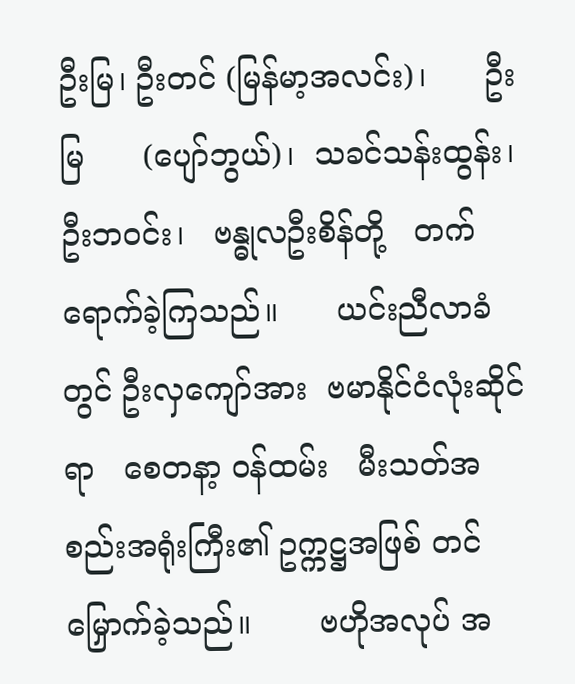ဦးမြ၊ ဦးတင် (မြန်မာ့အလင်း)၊      ဦးမြ      (ပျော်ဘွယ်)၊  သခင်သန်းထွန်း၊  ဦးဘဝင်း၊   ဗန္ဓုလဦးစိန်တို့   တက်ရောက်ခဲ့ကြသည်။      ယင်းညီလာခံတွင် ဦးလှကျော်အား  ဗမာနိုင်ငံလုံးဆိုင်ရာ   စေတနာ့ ဝန်ထမ်း   မီးသတ်အစည်းအရုံးကြီး၏ ဥက္ကဋ္ဌအဖြစ် တင်မြှောက်ခဲ့သည်။       ဗဟိုအလုပ် အ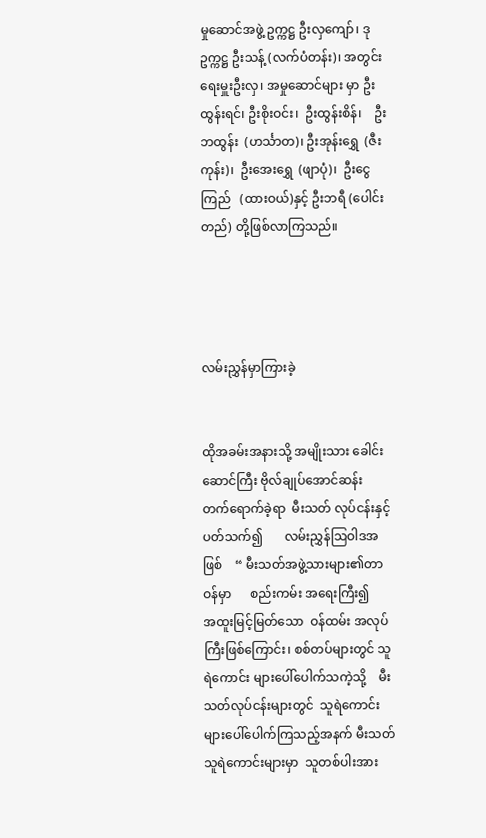မှုဆောင်အဖွဲ့ ဥက္ကဋ္ဌ ဦးလှကျော်၊ ဒုဥက္ကဋ္ဌ ဦးသန့် (လက်ပံတန်း)၊ အတွင်းရေးမှူးဦးလှ၊ အမှုဆောင်များ မှာ ဦးထွန်းရင်၊ ဦးစိုးဝင်း၊  ဦးထွန်းစိန်၊    ဦးဘထွန်း  (ဟင်္သာတ)၊ ဦးအုန်းရွှေ  (ဇီးကုန်း)၊  ဦးအေးရွှေ  (ဖျာပုံ)၊  ဦးငွေကြည်   (ထားဝယ်)နှင့် ဦးဘရီ (ပေါင်းတည်) တို့ဖြစ်လာကြသည်။




လမ်းညွှန်မှာကြားခဲ့


ထိုအခမ်းအနားသို့ အမျိုးသား ခေါင်းဆောင်ကြီး ဗိုလ်ချုပ်အောင်ဆန်း   တက်ရောက်ခဲ့ရာ  မီးသတ် လုပ်ငန်းနှင့်ပတ်သက်၍       လမ်းညွှန်ဩဝါဒအဖြစ်    “ မီးသတ်အဖွဲ့သားများ၏တာဝန်မှာ      စည်းကမ်း အရေးကြီး၍     အထူးမြင့်မြတ်သော  ဝန်ထမ်း အလုပ်ကြီးဖြစ်ကြောင်း၊ စစ်တပ်များတွင် သူရဲကောင်း များပေါ်ပေါက်သကဲ့သို့    မီးသတ်လုပ်ငန်းများတွင်  သူရဲကောင်းများပေါ်ပေါက်ကြသည့်အနက် မီးသတ် သူရဲကောင်းများမှာ  သူတစ်ပါးအား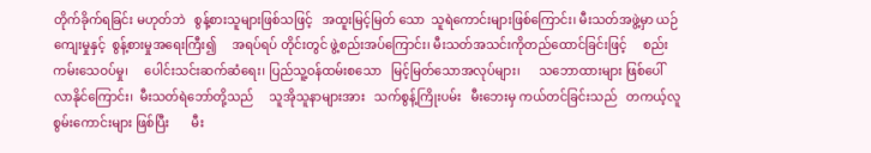တိုက်ခိုက်ရခြင်း မဟုတ်ဘဲ   စွန့်စားသူများဖြစ်သဖြင့်   အထူးမြင့်မြတ် သော  သူရဲကောင်းများဖြစ်ကြောင်း၊ မီးသတ်အဖွဲ့မှာ ယဉ်ကျေးမှုနှင့်  စွန့်စားမှုအရေးကြီး၍     အရပ်ရပ် တိုင်းတွင် ဖွဲ့စည်းအပ်ကြောင်း၊ မီးသတ်အသင်းကိုတည်ထောင်ခြင်းဖြင့်     စည်းကမ်းသေဝပ်မှု၊     ပေါင်းသင်းဆက်ဆံရေး၊ ပြည်သူ့ဝန်ထမ်းစသော   မြင့်မြတ်သောအလုပ်များ၊      သဘောထားများ ဖြစ်ပေါ်လာနိုင်ကြောင်း၊  မီးသတ်ရဲဘော်တို့သည်     သူအိုသူနာများအား   သက်စွန့်ကြိုးပမ်း   မီးဘေးမှ ကယ်တင်ခြင်းသည်   တကယ့်လူစွမ်းကောင်းများ ဖြစ်ပြီး       မီး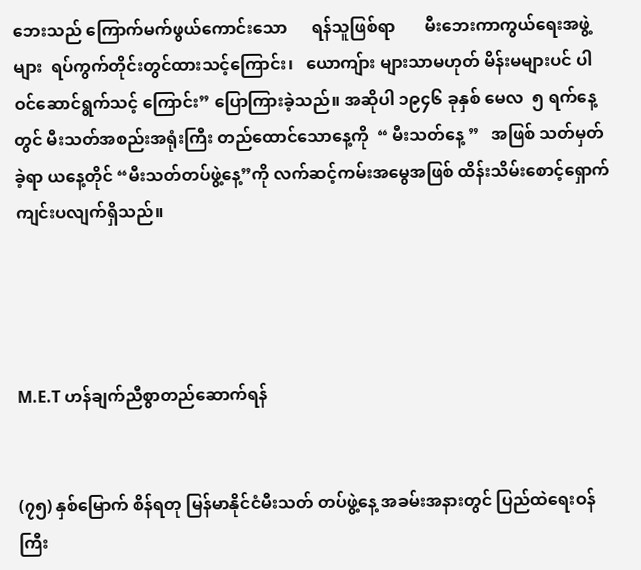ဘေးသည် ကြောက်မက်ဖွယ်ကောင်းသော      ရန်သူဖြစ်ရာ       မီးဘေးကာကွယ်ရေးအဖွဲ့များ  ရပ်ကွက်တိုင်းတွင်ထားသင့်ကြောင်း၊   ယောကျ်ား များသာမဟုတ် မိန်းမများပင် ပါဝင်ဆောင်ရွက်သင့် ကြောင်း” ပြောကြားခဲ့သည်။ အဆိုပါ ၁၉၄၆ ခုနှစ် မေလ  ၅ ရက်နေ့တွင် မီးသတ်အစည်းအရုံးကြီး တည်ထောင်သောနေ့ကို  “ မီးသတ်နေ့ ”   အဖြစ် သတ်မှတ်ခဲ့ရာ ယနေ့တိုင် “မီးသတ်တပ်ဖွဲ့နေ့”ကို လက်ဆင့်ကမ်းအမွေအဖြစ် ထိန်းသိမ်းစောင့်ရှောက် ကျင်းပလျက်ရှိသည်။




M.E.T ဟန်ချက်ညီစွာတည်ဆောက်ရန်


(၇၅) နှစ်မြောက် စိန်ရတု မြန်မာနိုင်ငံမီးသတ် တပ်ဖွဲ့နေ့ အခမ်းအနားတွင် ပြည်ထဲရေးဝန်ကြီး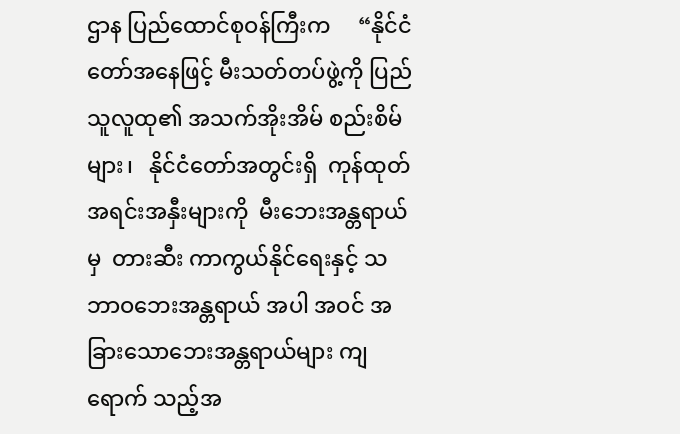ဌာန ပြည်ထောင်စုဝန်ကြီးက     “နိုင်ငံတော်အနေဖြင့် မီးသတ်တပ်ဖွဲ့ကို ပြည်သူလူထု၏ အသက်အိုးအိမ် စည်းစိမ်များ၊   နိုင်ငံတော်အတွင်းရှိ  ကုန်ထုတ် အရင်းအနှီးများကို  မီးဘေးအန္တရာယ်မှ  တားဆီး ကာကွယ်နိုင်ရေးနှင့် သဘာဝဘေးအန္တရာယ် အပါ အဝင် အခြားသောဘေးအန္တရာယ်များ ကျရောက် သည့်အ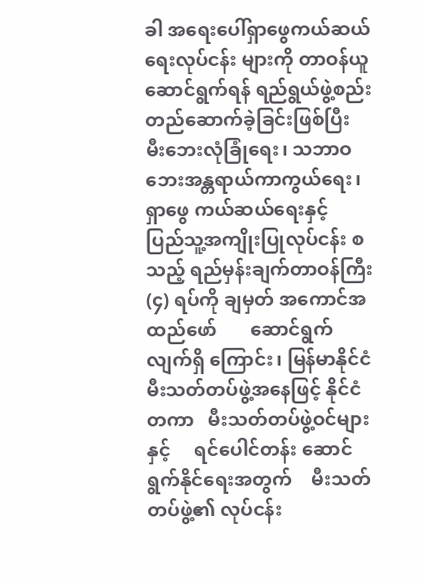ခါ အရေးပေါ်ရှာဖွေကယ်ဆယ်ရေးလုပ်ငန်း များကို တာဝန်ယူဆောင်ရွက်ရန် ရည်ရွယ်ဖွဲ့စည်း တည်ဆောက်ခဲ့ခြင်းဖြစ်ပြီး     မီးဘေးလုံခြုံရေး၊ သဘာဝဘေးအန္တရာယ်ကာကွယ်ရေး၊    ရှာဖွေ ကယ်ဆယ်ရေးနှင့်    ပြည်သူ့အကျိုးပြုလုပ်ငန်း စသည့် ရည်မှန်းချက်တာဝန်ကြီး (၄) ရပ်ကို ချမှတ် အကောင်အထည်ဖော်       ဆောင်ရွက်လျက်ရှိ ကြောင်း၊ မြန်မာနိုင်ငံမီးသတ်တပ်ဖွဲ့အနေဖြင့် နိုင်ငံ တကာ   မီးသတ်တပ်ဖွဲ့ဝင်များနှင့်     ရင်ပေါင်တန်း ဆောင်ရွက်နိုင်ရေးအတွက်    မီးသတ်တပ်ဖွဲ့၏ လုပ်ငန်း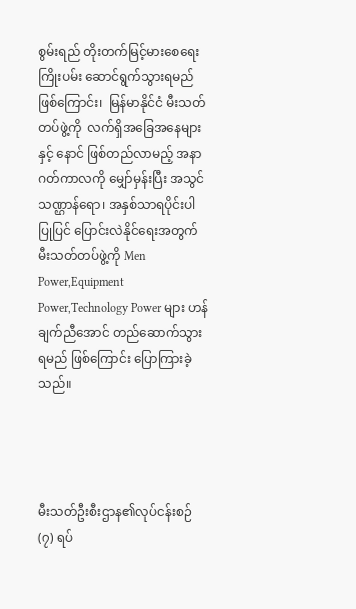စွမ်းရည် တိုးတက်မြင့်မားစေရေး ကြိုးပမ်း ဆောင်ရွက်သွားရမည်ဖြစ်ကြောင်း၊  မြန်မာနိုင်ငံ မီးသတ်တပ်ဖွဲ့ကို  လက်ရှိအခြေအနေများနှင့် နောင် ဖြစ်တည်လာမည့် အနာဂတ်ကာလကို မျှော်မှန်းပြီး အသွင်သဏ္ဌာန်ရော၊ အနှစ်သာရပိုင်းပါ   ပြုပြင် ပြောင်းလဲနိုင်ရေးအတွက်  မီးသတ်တပ်ဖွဲ့ကို Men Power,Equipment Power,Technology Power များ ဟန်ချက်ညီအောင် တည်ဆောက်သွားရမည် ဖြစ်ကြောင်း ပြောကြားခဲ့သည်။




မီးသတ်ဦးစီးဌာန၏လုပ်ငန်းစဉ် (၇) ရပ်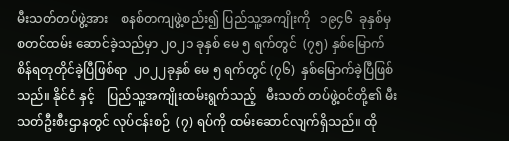မီးသတ်တပ်ဖွဲ့အား    စနစ်တကျဖွဲ့စည်း၍ ပြည်သူ့အကျိုးကို   ၁၉၄၆  ခုနှစ်မှ  စတင်ထမ်း ဆောင်ခဲ့သည်မှာ ၂၀၂၁ ခုနှစ် မေ ၅ ရက်တွင်  (၇၅) နှစ်မြောက် စိန်ရတုတိုင်ခဲ့ပြီဖြစ်ရာ  ၂၀၂၂ခုနှစ် မေ ၅ ရက်တွင် (၇၆)  နှစ်မြောက်ခဲ့ပြီဖြစ်သည်။ နိုင်ငံ နှင့်    ပြည်သူ့အကျိုးထမ်းရွက်သည့်   မီးသတ် တပ်ဖွဲ့ဝင်တို့၏ မီးသတ်ဦးစီးဌာနတွင် လုပ်ငန်းစဉ်  (၇) ရပ်ကို ထမ်းဆောင်လျက်ရှိသည်။ ထို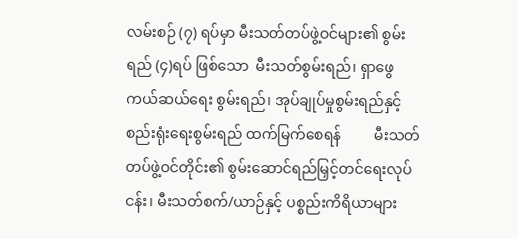လမ်းစဉ် (၇) ရပ်မှာ မီးသတ်တပ်ဖွဲ့ဝင်များ၏ စွမ်းရည် (၄)ရပ် ဖြစ်သော  မီးသတ်စွမ်းရည်၊ ရှာဖွေကယ်ဆယ်ရေး စွမ်းရည်၊ အုပ်ချုပ်မှုစွမ်းရည်နှင့် စည်းရုံးရေးစွမ်းရည် ထက်မြက်စေရန်         မီးသတ်တပ်ဖွဲ့ဝင်တိုင်း၏ စွမ်းဆောင်ရည်မြှင့်တင်ရေးလုပ်ငန်း၊ မီးသတ်စက်/ယာဉ်နှင့် ပစ္စည်းကိရိယာများ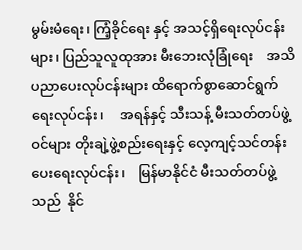မွမ်းမံရေး၊ ကြံ့ခိုင်ရေး နှင့် အသင့်ရှိရေးလုပ်ငန်းများ၊ ပြည်သူလူထုအား မီးဘေးလုံခြုံရေး    အသိပညာပေးလုပ်ငန်းများ ထိရောက်စွာဆောင်ရွက်ရေးလုပ်ငန်း၊     အရန်နှင့် သီးသန့် မီးသတ်တပ်ဖွဲ့ဝင်များ တိုးချဲ့ဖွဲ့စည်းရေးနှင့် လေ့ကျင့်သင်တန်းပေးရေးလုပ်ငန်း၊    မြန်မာနိုင်ငံ မီးသတ်တပ်ဖွဲ့သည်  နိုင်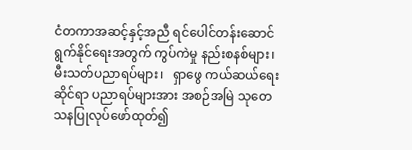ငံတကာအဆင့်နှင့်အညီ ရင်ပေါင်တန်းဆောင်ရွက်နိုင်ရေးအတွက် ကွပ်ကဲမှု နည်းစနစ်များ၊  မီးသတ်ပညာရပ်များ၊   ရှာဖွေ ကယ်ဆယ်ရေးဆိုင်ရာ ပညာရပ်များအား အစဉ်အမြဲ သုတေသနပြုလုပ်ဖော်ထုတ်၍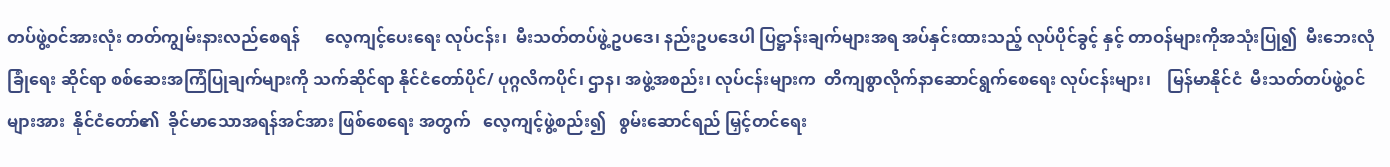တပ်ဖွဲ့ဝင်အားလုံး တတ်ကျွမ်းနားလည်စေရန်      လေ့ကျင့်ပေးရေး လုပ်ငန်း၊  မီးသတ်တပ်ဖွဲ့ဥပဒေ၊ နည်းဥပဒေပါ ပြဋ္ဌာန်းချက်များအရ အပ်နှင်းထားသည့် လုပ်ပိုင်ခွင့် နှင့် တာဝန်များကိုအသုံးပြု၍  မီးဘေးလုံခြုံရေး ဆိုင်ရာ စစ်ဆေးအကြံပြုချက်များကို သက်ဆိုင်ရာ နိုင်ငံတော်ပိုင်/ ပုဂ္ဂလိကပိုင်၊ ဌာန၊ အဖွဲ့အစည်း၊ လုပ်ငန်းများက  တိကျစွာလိုက်နာဆောင်ရွက်စေရေး လုပ်ငန်းများ၊    မြန်မာနိုင်ငံ  မီးသတ်တပ်ဖွဲ့ဝင်များအား  နိုင်ငံတော်၏  ခိုင်မာသောအရန်အင်အား ဖြစ်စေရေး အတွက်‌   လေ့ကျင့်ဖွဲ့စည်း၍   စွမ်းဆောင်ရည် မြှင့်တင်ရေး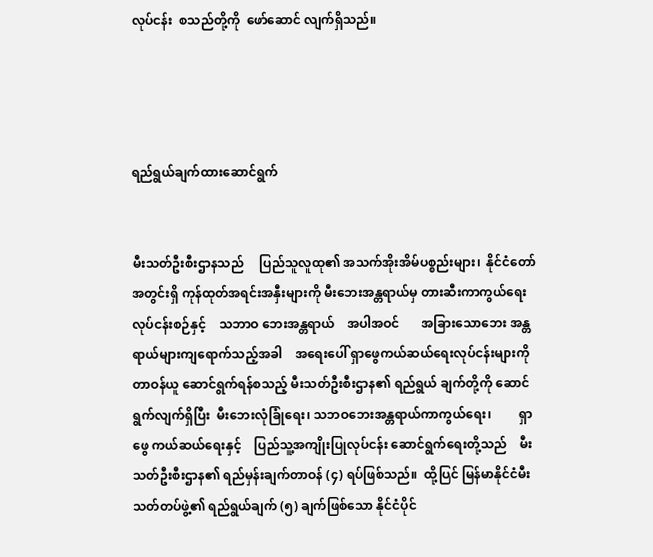လုပ်ငန်း  စသည်တို့ကို  ဖော်ဆောင် လျက်ရှိသည်။




ရည်ရွယ်ချက်ထားဆောင်ရွက်


မီးသတ်ဦးစီးဌာနသည်     ပြည်သူလူထု၏ အသက်အိုးအိမ်ပစ္စည်းများ၊  နိုင်ငံတော်အတွင်းရှိ ကုန်ထုတ်အရင်းအနှီးများကို မီးဘေးအန္တရာယ်မှ တားဆီးကာကွယ်ရေးလုပ်ငန်းစဉ်နှင့်    သဘာဝ ဘေးအန္တရာယ်    အပါအဝင်       အခြားသောဘေး အန္တရာယ်များကျရောက်သည့်အခါ    အရေးပေါ် ရှာဖွေကယ်ဆယ်ရေးလုပ်ငန်းများကို     တာဝန်ယူ ဆောင်ရွက်ရန်စသည့် မီးသတ်ဦးစီးဌာန၏ ရည်ရွယ် ချက်တို့ကို ဆောင်ရွက်လျက်ရှိပြီး  မီးဘေးလုံခြုံရေး၊ သဘဝဘေးအန္တရာယ်ကာကွယ်ရေး၊         ရှာဖွေ ကယ်ဆယ်ရေးနှင့်    ပြည်သူ့အကျိုးပြုလုပ်ငန်း ဆောင်ရွက်ရေးတို့သည်    မီးသတ်ဦးစီးဌာန၏ ရည်မှန်းချက်တာဝန် (၄) ရပ်ဖြစ်သည်။  ထို့ပြင် မြန်မာနိုင်ငံမီးသတ်တပ်ဖွဲ့၏ ရည်ရွယ်ချက် (၅) ချက်ဖြစ်သော နိုင်ငံပိုင်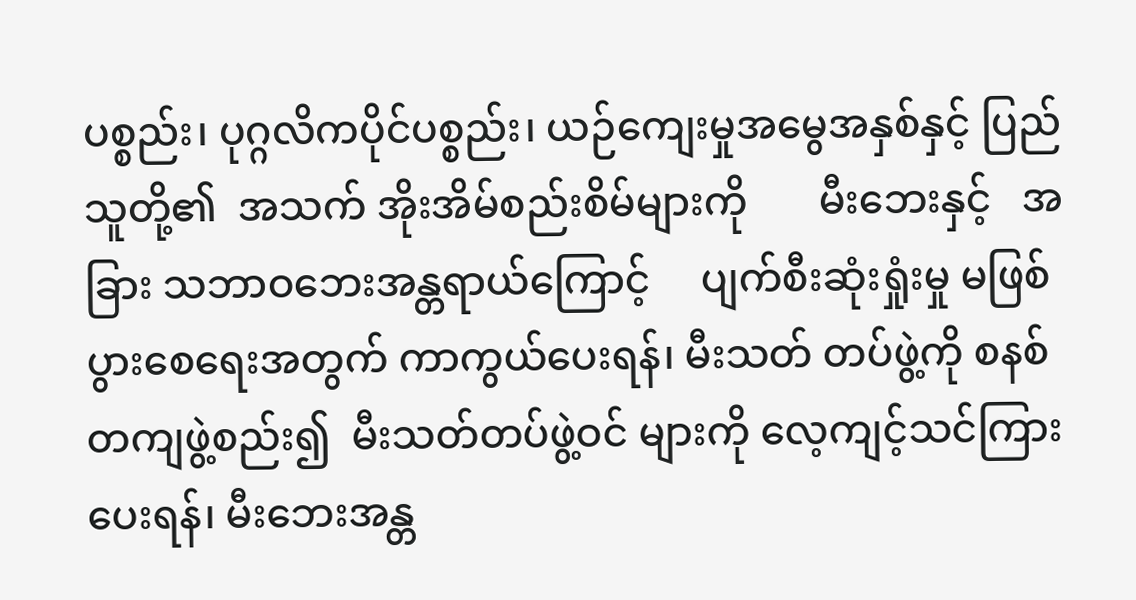ပစ္စည်း၊ ပုဂ္ဂလိကပိုင်ပစ္စည်း၊ ယဉ်ကျေးမှုအမွေအနှစ်နှင့် ပြည်သူတို့၏  အသက် အိုးအိမ်စည်းစိမ်များကို       မီးဘေးနှင့်   အခြား သဘာဝဘေးအန္တရာယ်ကြောင့်     ပျက်စီးဆုံးရှုံးမှု မဖြစ်ပွားစေရေးအတွက် ကာကွယ်ပေးရန်၊ မီးသတ် တပ်ဖွဲ့ကို စနစ်တကျဖွဲ့စည်း၍  မီးသတ်တပ်ဖွဲ့ဝင် များကို လေ့ကျင့်သင်ကြားပေးရန်၊ မီးဘေးအန္တ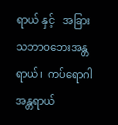ရာယ် နှင့်   အခြားသဘာဝဘေးအန္တရာယ်၊  ကပ်ရောဂါ အန္တရာယ်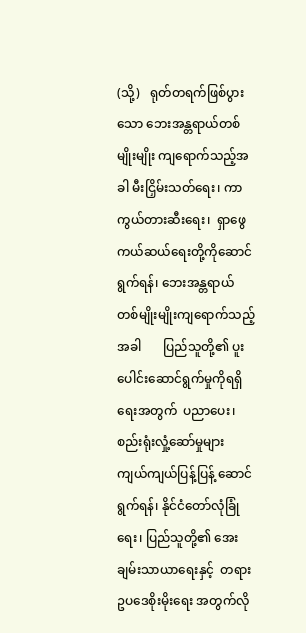(သို့)   ရုတ်တရက်ဖြစ်ပွားသော ဘေးအန္တရာယ်တစ်မျိုးမျိုး ကျရောက်သည့်အခါ မီးငြှိမ်းသတ်ရေး၊ ကာကွယ်တားဆီးရေး၊  ရှာဖွေ ကယ်ဆယ်ရေးတို့ကိုဆောင်ရွက်ရန်၊ ဘေးအန္တရာယ် တစ်မျိုးမျိုးကျရောက်သည့်အခါ       ပြည်သူတို့၏ ပူးပေါင်းဆောင်ရွက်မှုကိုရရှိရေးအတွက်  ပညာပေး၊ စည်းရုံးလှုံ့ဆော်မှုများ     ကျယ်ကျယ်ပြန့်ပြန့် ဆောင်ရွက်ရန်၊ နိုင်ငံတော်လုံခြုံရေး၊ ပြည်သူတို့၏ အေးချမ်းသာယာရေးနှင့်  တရားဥပဒေစိုးမိုးရေး အတွက်လို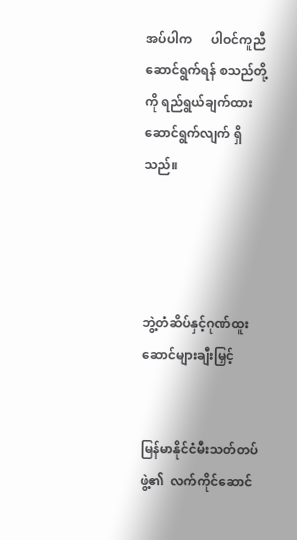အပ်ပါက      ပါဝင်ကူညီဆောင်ရွက်ရန် စသည်တို့ကို ရည်ရွယ်ချက်ထား ဆောင်ရွက်လျက် ရှိသည်။




ဘွဲ့တံဆိပ်နှင့်ဂုဏ်ထူးဆောင်များချီးမြှင့်


မြန်မာနိုင်ငံမီးသတ်တပ်ဖွဲ့၏  လက်ကိုင်ဆောင်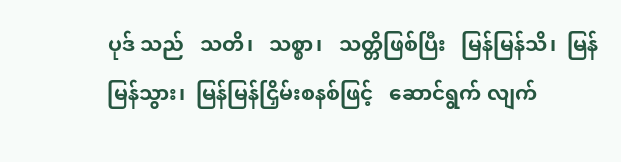ပုဒ် သည်   သတိ၊   သစ္စာ၊   သတ္တိဖြစ်ပြီး   မြန်မြန်သိ၊  မြန်မြန်သွား၊  မြန်မြန်ငြှိမ်းစနစ်ဖြင့်   ဆောင်ရွက် လျက်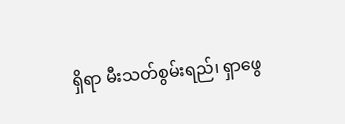ရှိရာ မီးသတ်စွမ်းရည်၊ ရှာဖွေ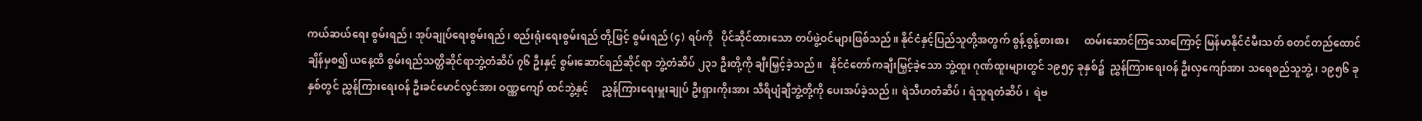ကယ်ဆယ်ရေး စွမ်းရည်၊ အုပ်ချုပ်ရေးစွမ်းရည်၊ စည်းရုံးရေးစွမ်းရည် တို့ဖြင့် စွမ်းရည် (၄) ရပ်ကို   ပိုင်ဆိုင်ထားသော တပ်ဖွဲ့ဝင်များဖြစ်သည်။ နိုင်ငံနှင့်ပြည်သူတို့အတွက် စွန့်စွန့်စားစား      ထမ်းဆောင်ကြသောကြောင့် မြန်မာနိုင်ငံမီးသတ် စတင်တည်ထောင်ချိန်မှစ၍ ယနေ့ထိ စွမ်းရည်သတ္တိဆိုင်ရာဘွဲ့တံဆိပ် ၇၆ ဦးနှင့် စွမ်းဆောင်ရည်ဆိုင်ရာ ဘွဲ့တံဆိပ် ၂၃၁ ဦးတို့ကို ချီးမြှင့်ခဲ့သည်။   နိုင်ငံတော်ကချီးမြှင့်ခဲ့သော ဘွဲ့ထူး ဂုဏ်ထူးများတွင် ၁၉၅၄ ခုနှစ်၌  ညွှန်ကြားရေးဝန် ဦးလှကျော်အား သရေစည်သူဘွဲ့၊ ၁၉၅၆ ခုနှစ်တွင် ညွှန်ကြားရေးဝန် ဦးခင်မောင်လွင်အား ဝဏ္ဏကျော် ထင်ဘွဲ့နှင့်     ညွှန်ကြားရေးမှူးချုပ် ဦးရှားကိုးအား သီရိပျံချီဘွဲ့တို့ကို ပေးအပ်ခဲ့သည်၊၊ ရဲသီဟတံဆိပ်၊ ရဲသူရတံဆိပ်၊  ရဲဗ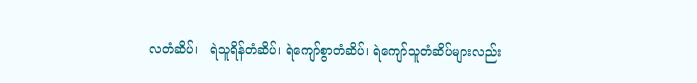လတံဆိပ်၊   ရဲသူရိန်တံဆိပ်၊ ရဲကျော်စွာတံဆိပ်၊ ရဲကျော်သူတံဆိပ်များလည်း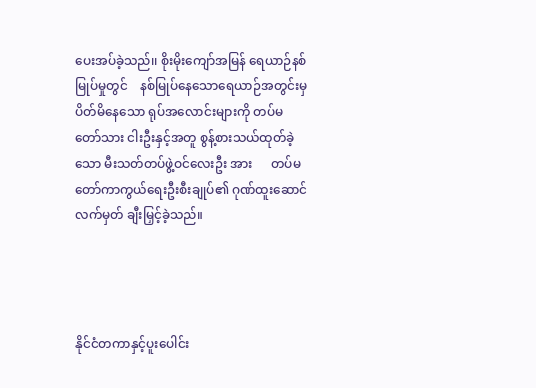ပေးအပ်ခဲ့သည်၊၊ စိုးမိုးကျော်အမြန် ရေယာဉ်နစ်မြုပ်မှုတွင်    နစ်မြုပ်နေသောရေယာဉ်အတွင်းမှ       ပိတ်မိနေသော ရုပ်အလောင်းများကို တပ်မတော်သား ငါးဦးနှင့်အတူ စွန့်စားသယ်ထုတ်ခဲ့သော မီးသတ်တပ်ဖွဲ့ဝင်လေးဦး အား      တပ်မတော်ကာကွယ်ရေးဦးစီးချုပ်၏ ဂုဏ်ထူးဆောင်လက်မှတ် ချီးမြှင့်ခဲ့သည်။




နိုင်ငံတကာနှင့်ပူးပေါင်း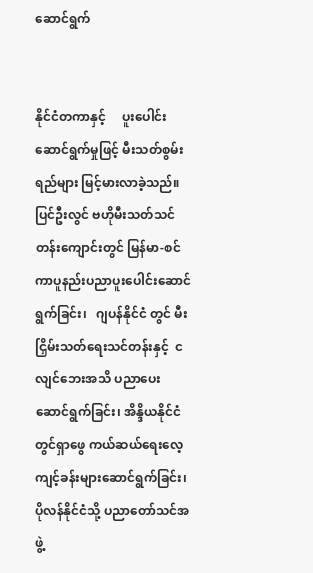ဆောင်ရွက်


နိုင်ငံတကာနှင့်     ပူးပေါင်းဆောင်ရွက်မှုဖြင့် မီးသတ်စွမ်းရည်များ မြင့်မားလာခဲ့သည်။ ပြင်ဦးလွင် ဗဟိုမီးသတ်သင်တန်းကျောင်းတွင် မြန်မာ-စင်ကာပူနည်းပညာပူးပေါင်းဆောင်ရွက်ခြင်း၊   ဂျပန်နိုင်ငံ တွင် မီးငြှိမ်းသတ်ရေးသင်တန်းနှင့်  ငလျင်ဘေးအသိ ပညာပေးဆောင်ရွက်ခြင်း၊ အိန္ဒိယနိုင်ငံတွင်ရှာဖွေ ကယ်ဆယ်ရေးလေ့ကျင့်ခန်းများဆောင်ရွက်ခြင်း၊ ပိုလန်နိုင်ငံသို့ ပညာတော်သင်အဖွဲ့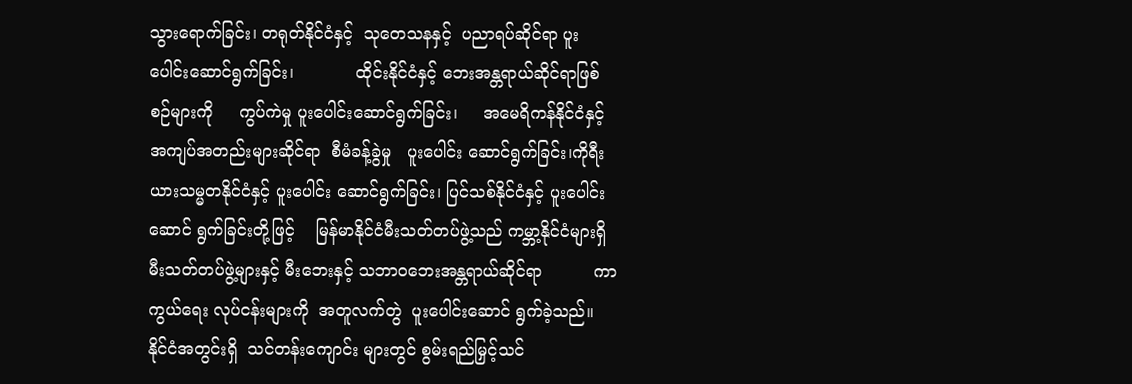သွားရောက်ခြင်း၊ တရုတ်နိုင်ငံနှင့်  သုတေသနနှင့်  ပညာရပ်ဆိုင်ရာ ပူးပေါင်းဆောင်ရွက်ခြင်း၊            ထိုင်းနိုင်ငံနှင့် ဘေးအန္တရာယ်ဆိုင်ရာဖြစ်စဉ်များကို     ကွပ်ကဲမှု ပူးပေါင်းဆောင်ရွက်ခြင်း၊     အမေရိကန်နိုင်ငံနှင့် အကျပ်အတည်းများဆိုင်ရာ  စီမံခန့်ခွဲမှု   ပူးပေါင်း ဆောင်ရွက်ခြင်း၊ကိုရီးယားသမ္မတနိုင်ငံနှင့် ပူးပေါင်း ဆောင်ရွက်ခြင်း၊ ပြင်သစ်နိုင်ငံနှင့် ပူးပေါင်းဆောင် ရွက်ခြင်းတို့ဖြင့်    မြန်မာနိုင်ငံမီးသတ်တပ်ဖွဲ့သည် ကမ္ဘာ့နိုင်ငံများရှိ မီးသတ်တပ်ဖွဲ့များနှင့် မီးဘေးနှင့် သဘာဝဘေးအန္တရာယ်ဆိုင်ရာ          ကာကွယ်ရေး လုပ်ငန်းများကို  အတူလက်တွဲ  ပူးပေါင်းဆောင် ရွက်ခဲ့သည်။ နိုင်ငံအတွင်းရှိ  သင်တန်းကျောင်း များတွင် စွမ်းရည်မြှင့်သင်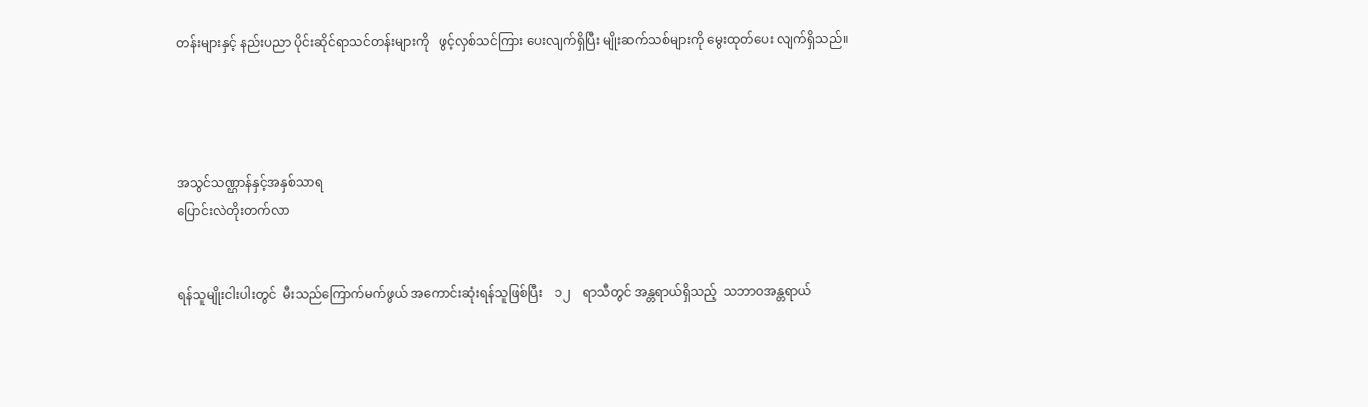တန်းများနှင့် နည်းပညာ ပိုင်းဆိုင်ရာသင်တန်းများကို   ဖွင့်လှစ်သင်ကြား ပေးလျက်ရှိပြီး မျိုးဆက်သစ်များကို မွေးထုတ်ပေး လျက်ရှိသည်။




အသွင်သဏ္ဌာန်နှင့်အနှစ်သာရ
ပြောင်းလဲတိုးတက်လာ


ရန်သူမျိုးငါးပါးတွင်  မီးသည်ကြောက်မက်ဖွယ် အကောင်းဆုံးရန်သူဖြစ်ပြီး    ၁၂    ရာသီတွင် အန္တရာယ်ရှိသည့်  သဘာဝအန္တရာယ်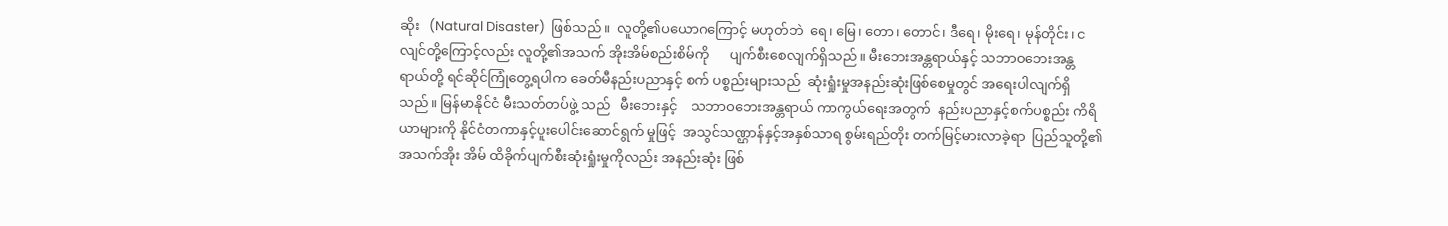ဆိုး   (Natural Disaster)  ဖြစ်သည်။  လူတို့၏ပယောဂကြောင့် မဟုတ်ဘဲ  ရေ၊ မြေ၊ တော‌၊ တောင်၊ ဒီရေ၊ မိုးရေ၊ မုန်တိုင်း၊ ငလျင်တို့ကြောင့်လည်း လူတို့၏အသက် အိုးအိမ်စည်းစိမ်ကို      ပျက်စီးစေလျက်ရှိသည်။ မီးဘေးအန္တရာယ်နှင့် သဘာဝဘေးအန္တရာယ်တို့ ရင်ဆိုင်ကြုံတွေ့ရပါက ခေတ်မီနည်းပညာနှင့် စက် ပစ္စည်းများသည်  ဆုံးရှုံးမှုအနည်းဆုံးဖြစ်စေမှုတွင် အရေးပါလျက်ရှိသည်။ မြန်မာနိုင်ငံ မီးသတ်တပ်ဖွဲ့ သည်   မီးဘေးနှင့်    သဘာဝဘေးအန္တရာယ် ကာကွယ်ရေးအတွက်  နည်းပညာနှင့်စက်ပစ္စည်း ကိရိယာများကို နိုင်ငံတကာနှင့်ပူးပေါင်းဆောင်ရွက် မှုဖြင့်  အသွင်သဏ္ဌာန်နှင့်အနှစ်သာရ စွမ်းရည်တိုး တက်မြင့်မားလာခဲ့ရာ  ပြည်သူတို့၏ အသက်အိုး အိမ် ထိခိုက်ပျက်စီးဆုံးရှုံးမှုကိုလည်း အနည်းဆုံး ဖြစ်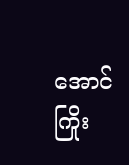အောင်   ကြိုး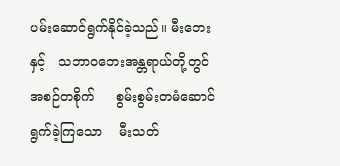ပမ်းဆောင်ရွက်နိုင်ခဲ့သည်။ မီးဘေး နှင့်   သဘာဝဘေးအန္တရာယ်တို့တွင်     အစဉ်တစိုက်     စွမ်းစွမ်းတမံဆောင်ရွက်ခဲ့ကြသော    မီးသတ်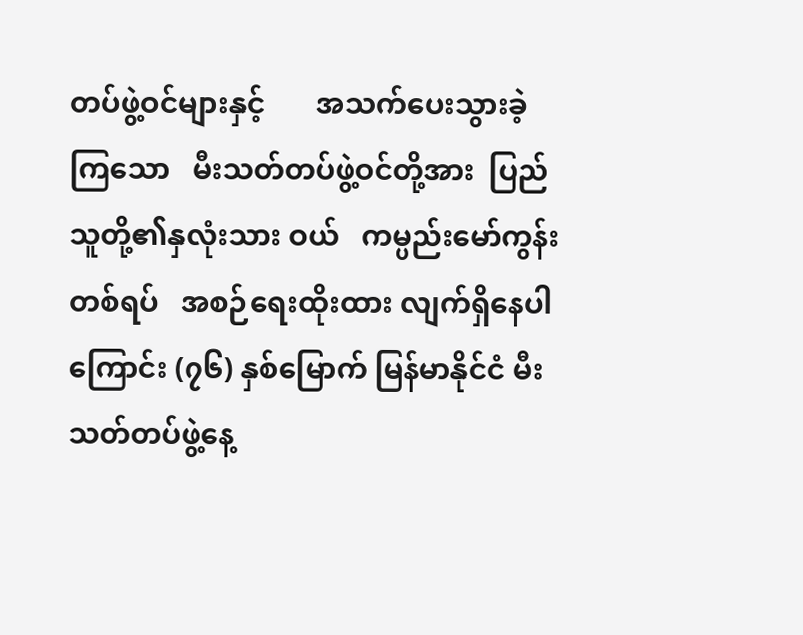တပ်ဖွဲ့ဝင်များနှင့်       အသက်ပေးသွားခဲ့ကြသော   မီးသတ်တပ်ဖွဲ့ဝင်တို့အား  ပြည်သူတို့၏နှလုံးသား ဝယ်   ကမ္ပည်းမော်ကွန်းတစ်ရပ်   အစဉ်ရေးထိုးထား လျက်ရှိနေပါကြောင်း (၇၆) နှစ်မြောက် မြန်မာနိုင်ငံ မီးသတ်တပ်ဖွဲ့နေ့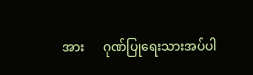အား      ဂုဏ်ပြုရေးသားအပ်ပါ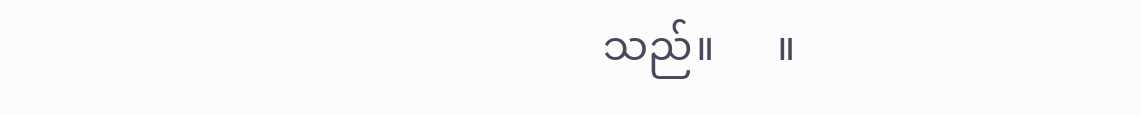သည်။      ။